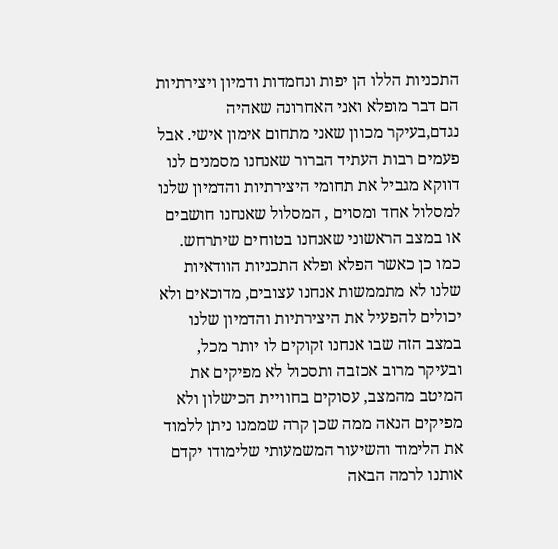התכניות הללו הן יפות ונחמדות ודמיון ויצירתיות הם דבר מופלא ואני האחרונה שאהיה נגדם,בעיקר מכוון שאני מתחום אימון אישי. אבל פעמים רבות העתיד הברור שאנחנו מסמנים לנו דווקא מגביל את תחומי היצירתיות והדמיון שלנו למסלול אחד ומסוים , המסלול שאנחנו חושבים או במצב הראשוני שאנחנו בטוחים שיתרחש. כמו כן כאשר הפלא ופלא התכניות הוודאיות שלנו לא מתממשות אנחנו עצובים, מדוכאים ולא יכולים להפעיל את היצירתיות והדמיון שלנו במצב הזה שבו אנחנו זקוקים לו יותר מכל, ובעיקר מרוב אכזבה ותסכול לא מפיקים את המיטב מהמצב, עסוקים בחוויית הכישלון ולא מפיקים הנאה ממה שכן קרה שממנו ניתן ללמוד את הלימוד והשיעור המשמעותי שלימודו יקדם אותנו לרמה הבאה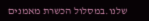שלנו.במסלול הכשרת מאמנים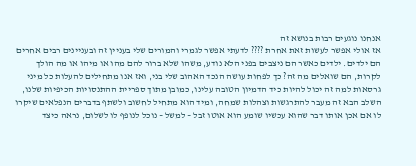אנחנו נוגעים רבות בנושא זה
אז אולי אפשר לעשות זאת אחרת ???? לדעתי אפשר לגמרי והמורים שלי בעניין זה ובעניינים רבים אחרים הם ילדים. ילדים כאשר הם ניצבים בפני הלא נודע, משהו שלא ברור להם מהו או מיהו או מה הולך לקרות, הם שואלים מה זה? כך לפחות עושה הנכד האהוב שלי בני, ואז אנו מתחילים להעלות כל מיני גרסאות למה זה יכול להיות כיד הדמיון הטובה עלינו, כמובן מתוך ספריית ההתנסויות הכיפיות שלנו, השלב הבא זה מעבר להתרגשות וצהלות שמחה, ומיד הוא מתחיל לחשוב ולשתף בדברים הנפלאים שיקרו לו אם אכן אותו דבר שהוא עכשיו שומע הוא אוטו זבל – למשל – נוכל לנופף לו לשלום, נראה כיצד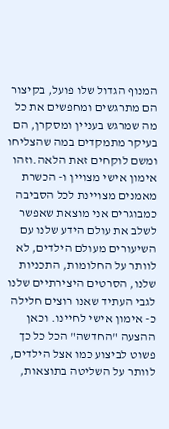המנוף הגדול שלו פועל, בקיצור הם מתרגשים ומחפשים את כל מה שמרגש בעניין ומסקרן, הם בעיקר מתמקדים במה שהצליחו ומשם לוקחים זאת הלאה.וזהו אימון אישי מצויין ו- הכשרת מאמנים מצויינת לכל הסביבה
כמבוגרים אני מוצאת שאפשר לשלב את עולם הידע שלנו עם השיעורים מעולם הילדים, לא לוותר על החלומות, התכניות שלנו, הסרטים היצירתיים שלנו לגבי העתיד שאנו רוצים חלילה כ- אימון אישי לחיינו. וכאן ההצעה "החדשה" הכל כל כך פשוט לביצוע כמו אצל הילדים, לוותר על השליטה בתוצאות,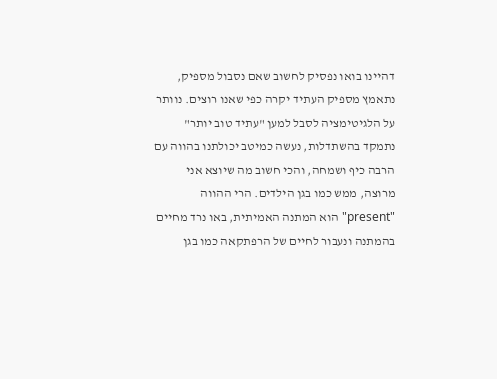דהיינו בואו נפסיק לחשוב שאם נסבול מספיק, נתאמץ מספיק העתיד יקרה כפי שאנו רוצים. נוותר על הלגיטימציה לסבל למען "עתיד טוב יותר" נתמקד בהשתדלות, נעשה כמיטב יכולתנו בהווה עם הרבה כיף ושמחה, והכי חשוב מה שיוצא אני מרוצה, ממש כמו בגן הילדים. הרי ההווה "present" הוא המתנה האמיתית, באו נרד מחיים בהמתנה ונעבור לחיים של הרפתקאה כמו בגן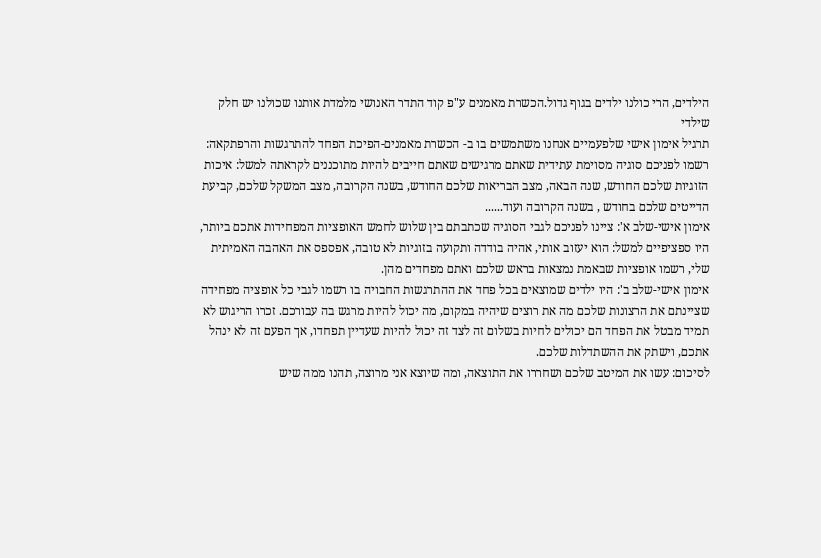הילדים, הרי כולנו ילדים בגוף גדול.הכשרת מאמנים ע"פ קוד התדר האנושי מלמדת אותנו שכולנו יש חלק שילדי
תרגיל אימון אישי שלפעמיים אנחנו משתמשים בו ב- הכשרת מאמנים-הפיכת הפחד להתרגשות והרפתקאה: רשמו לפניכם סוגיה מסוימת עתידית שאתם מרגישים שאתם חייבים להיות מתוכננים לקראתה למשל: איכות הזוגיות שלכם החודש, שנה הבאה, מצב הבריאות שלכם החודש, בשנה הקרובה, מצב המשקל שלכם, קביעת הדייטים שלכם בחודש , בשנה הקרובה ועוד......
אימון אישי-שלב א': ציינו לפניכם לגבי הסוגיה שכתבתם בין שלוש לחמש האופציות המפחידות אתכם ביותר, היו ספציפיים למשל: הוא יעזוב אותי, אהיה בודדה ותקועה בזוגיות לא טובה, אפספס את האהבה האמיתית שלי, רשמו אופציות שבאמת נמצאות בראש שלכם ואתם מפחדים מהן.
אימון אישי-שלב ב': היו ילדים שמוצאים בכל פחד את ההתרגשות החבויה בו רשמו לגבי כל אופציה מפחידה שציינתם את הרצונות שלכם מה את רוצים שיהיה במקום, מה יכול להיות מרגש בה עבורכם. זכרו הריגוש לא תמיד מבטל את הפחד הם יכולים לחיות בשלום זה לצד זה יכול להיות שעדיין תפחדו, אך הפעם זה לא ינהל אתכם, וישתק את ההשתדלות שלכם.
לסיכום: עשו את המיטב שלכם ושחררו את התוצאה, ומה שיוצא אני מרוצה, תהנו ממה שיש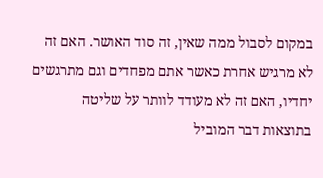במקום לסבול ממה שאין, זה סוד האושר. האם זה לא מרגיש אחרת כאשר אתם מפחדים וגם מתרגשים יחדיו, האם זה לא מעודד לוותר על שליטה בתוצאות דבר המוביל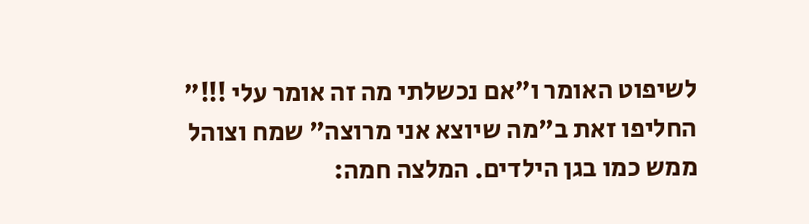לשיפוט האומר ו"אם נכשלתי מה זה אומר עלי !!!" החליפו זאת ב"מה שיוצא אני מרוצה" שמח וצוהל ממש כמו בגן הילדים. המלצה חמה: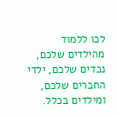לכו ללמוד מהילדים שלכם, נכדים שלכם, ילדי החברים שלכם, ומילדים בכלל.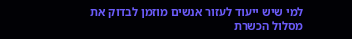למי שיש ייעוד לעזור אנשים מוזמן לבדוק את מסלול הכשרת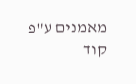מאמנים ע"פ קוד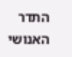התדר האנושי